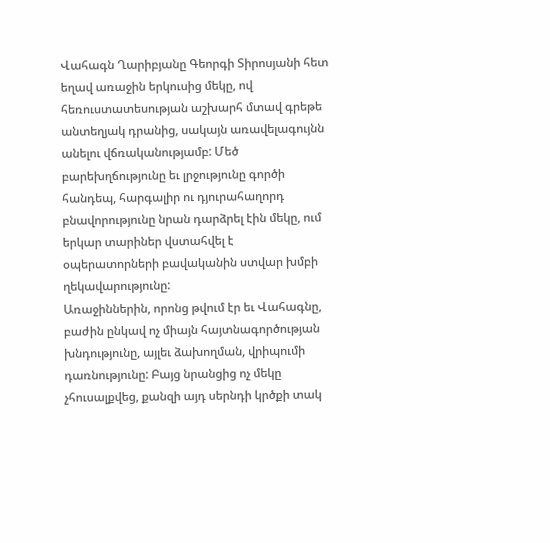Վահագն Ղարիբյանը Գեորգի Տիրոսյանի հետ եղավ առաջին երկուսից մեկը, ով հեռուստատեսության աշխարհ մտավ գրեթե անտեղյակ դրանից, սակայն առավելագույնն անելու վճռականությամբ: Մեծ բարեխղճությունը եւ լրջությունը գործի հանդեպ, հարգալիր ու դյուրահաղորդ բնավորությունը նրան դարձրել էին մեկը, ում երկար տարիներ վստահվել է օպերատորների բավականին ստվար խմբի ղեկավարությունը:
Առաջիններին, որոնց թվում էր եւ Վահագնը, բաժին ընկավ ոչ միայն հայտնագործության խնդությունը, այլեւ ձախողման, վրիպումի դառնությունը: Բայց նրանցից ոչ մեկը չհուսալքվեց, քանզի այդ սերնդի կրծքի տակ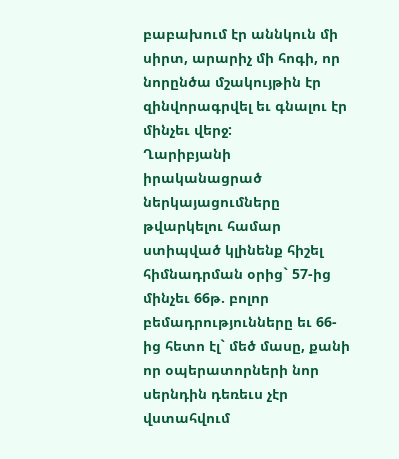բաբախում էր աննկուն մի սիրտ, արարիչ մի հոգի, որ նորընծա մշակույթին էր զինվորագրվել եւ գնալու էր մինչեւ վերջ:
Ղարիբյանի իրականացրած ներկայացումները թվարկելու համար ստիպված կլինենք հիշել հիմնադրման օրից` 57-ից մինչեւ 66թ. բոլոր բեմադրությունները եւ 66-ից հետո էլ` մեծ մասը, քանի որ օպերատորների նոր սերնդին դեռեւս չէր վստահվում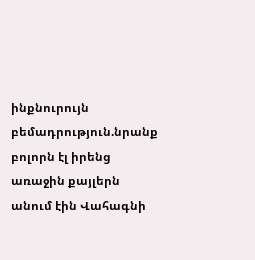ինքնուրույն բեմադրություն.նրանք բոլորն էլ իրենց առաջին քայլերն անում էին Վահագնի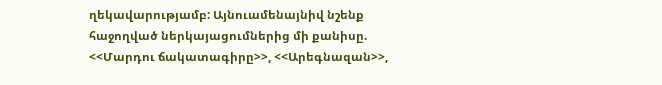ղեկավարությամբ: Այնուամենայնիվ նշենք հաջողված ներկայացումներից մի քանիսը. <<Մարդու ճակատագիրը>>, <<Արեգնազան>>,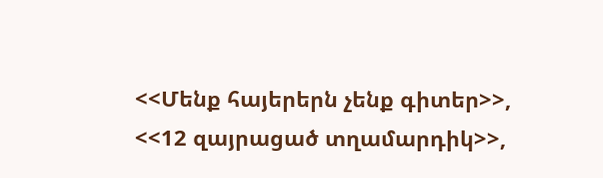<<Մենք հայերերն չենք գիտեր>>, <<12 զայրացած տղամարդիկ>>,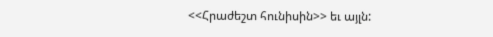<<Հրաժեշտ հունիսին>> եւ այլն: